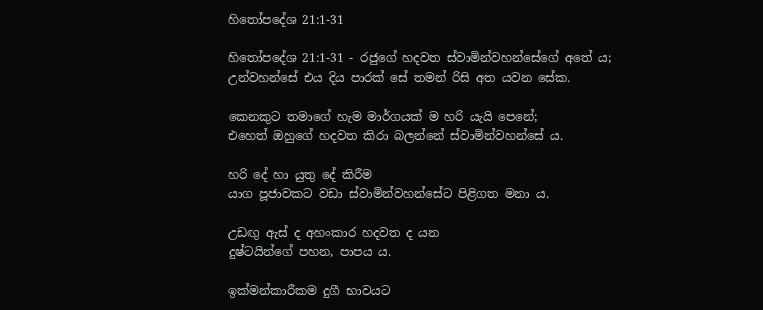හිතෝපදේශ 21:1-31

හිතෝපදේශ 21:1-31 - රජුගේ හදවත ස්වාමින්වහන්සේගේ අතේ ය;
උන්වහන්සේ එය දිය පාරක් සේ තමන් රිසි අත යවන සේක.

කෙනකුට තමාගේ හැම මාර්ගයක් ම හරි යැයි පෙනේ;
එහෙත් ඔහුගේ හදවත කිරා බලන්නේ ස්වාමින්වහන්සේ ය.

හරි දේ හා යුතු දේ කිරීම
යාග පූජාවකට වඩා ස්වාමින්වහන්සේට පිළිගත මනා ය.

උඩඟු ඇස් ද අහංකාර හදවත ද යන
දුෂ්ටයින්ගේ පහන, පාපය ය.

ඉක්මන්කාරීකම දුගී භාවයට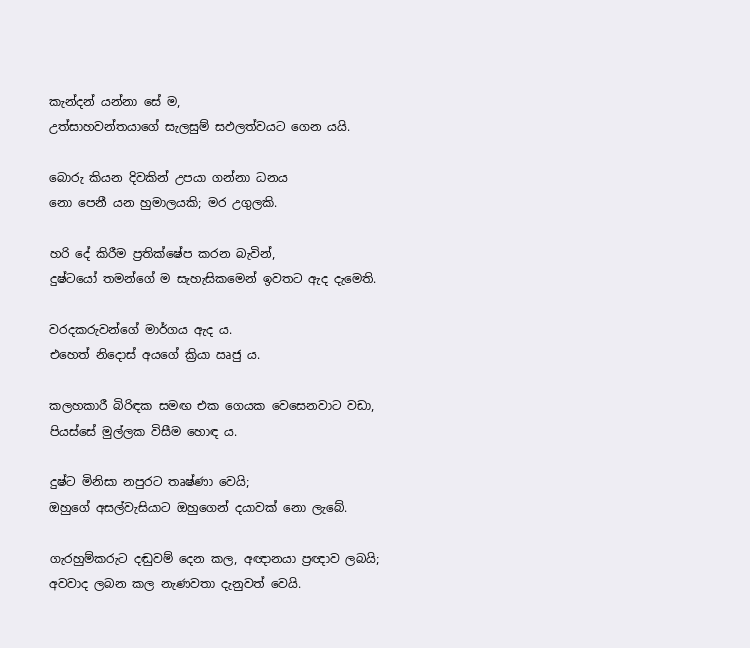කැන්දන් යන්නා සේ ම,
උත්සාහවන්තයාගේ සැලසුම් සඵලත්වයට ගෙන යයි.

බොරු කියන දිවකින් උපයා ගන්නා ධනය
නො පෙනී යන හුමාලයකි; මර උගුලකි.

හරි දේ කිරීම ප්‍රතික්ෂේප කරන බැවින්,
දුෂ්ටයෝ තමන්ගේ ම සැහැසිකමෙන් ඉවතට ඇද දැමෙති.

වරදකරුවන්ගේ මාර්ගය ඇද ය.
එහෙත් නිදොස් අයගේ ක්‍රියා ඍජු ය.

කලහකාරී බිරිඳක සමඟ එක ගෙයක වෙසෙනවාට වඩා,
පියස්සේ මුල්ලක විසීම හොඳ ය.

දුෂ්ට මිනිසා නපුරට තෘෂ්ණා වෙයි;
ඔහුගේ අසල්වැසියාට ඔහුගෙන් දයාවක් නො ලැබේ.

ගැරහුම්කරුට දඬුවම් දෙන කල, අඥානයා ප්‍රඥාව ලබයි;
අවවාද ලබන කල නැණවතා දැනුවත් වෙයි.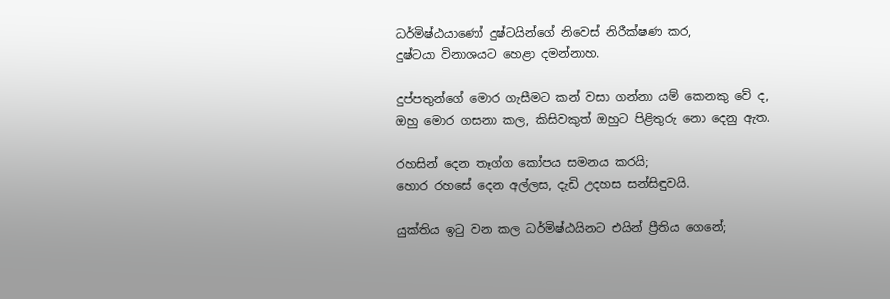ධර්මිෂ්ඨයාණෝ දුෂ්ටයින්ගේ නිවෙස් නිරීක්ෂණ කර,
දුෂ්ටයා විනාශයට හෙළා දමන්නාහ.

දුප්පතුන්ගේ මොර ගැසීමට කන් වසා ගන්නා යම් කෙනකු වේ ද,
ඔහු මොර ගසනා කල, කිසිවකුත් ඔහුට පිළිතුරු නො දෙනු ඇත.

රහසින් දෙන තෑග්ග කෝපය සමනය කරයි;
හොර රහසේ දෙන අල්ලස, දැඩි උදහස සන්සිඳුවයි.

යුක්තිය ඉටු වන කල ධර්මිෂ්ඨයිනට එයින් ප්‍රීතිය ගෙනේ;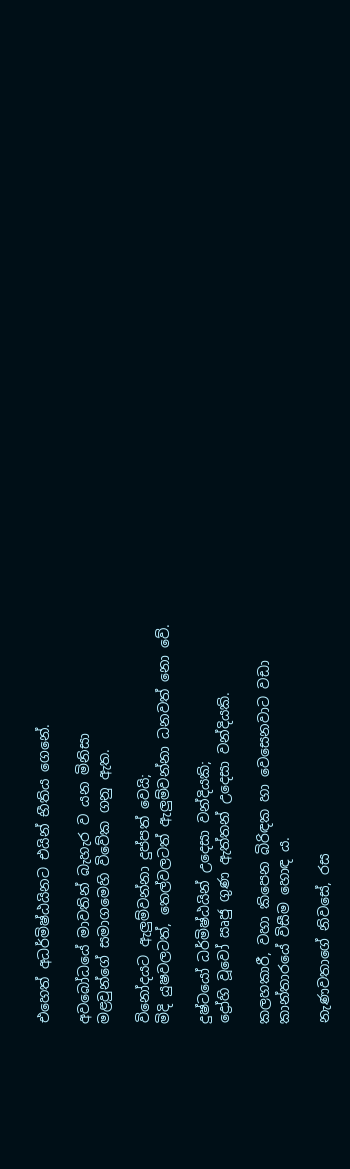එහෙත් අධර්මිෂ්ඨයිනට එයින් භීතිය ගෙනේ.

අවබෝධයේ මාවතින් බැහැර ව යන මිනිසා
මළවුන්ගේ සමාගමෙහි විවේක ගනු ඇත.

විනෝදයට ඇලුම්වන්නා දුප්පත් වෙයි;
මිදි යුෂවලටත්, තෙල්වලටත් ඇලුම්වන්නා ධනවත් නො වේ.

දුෂ්ටයෝ ධර්මිෂ්ඨයින් උදෙසා වන්දියකි;
ද්‍රෝහි වූවෝ ඍජු ගුණ ඇත්තන් උදෙසා වන්දියකි.

කලහකාරී, වහා කිපෙන බිරිඳක හා වෙසෙනවාට වඩා
කාන්තාරයේ විසීම හොඳ ය.

නැණවතාගේ නිවසේ, රස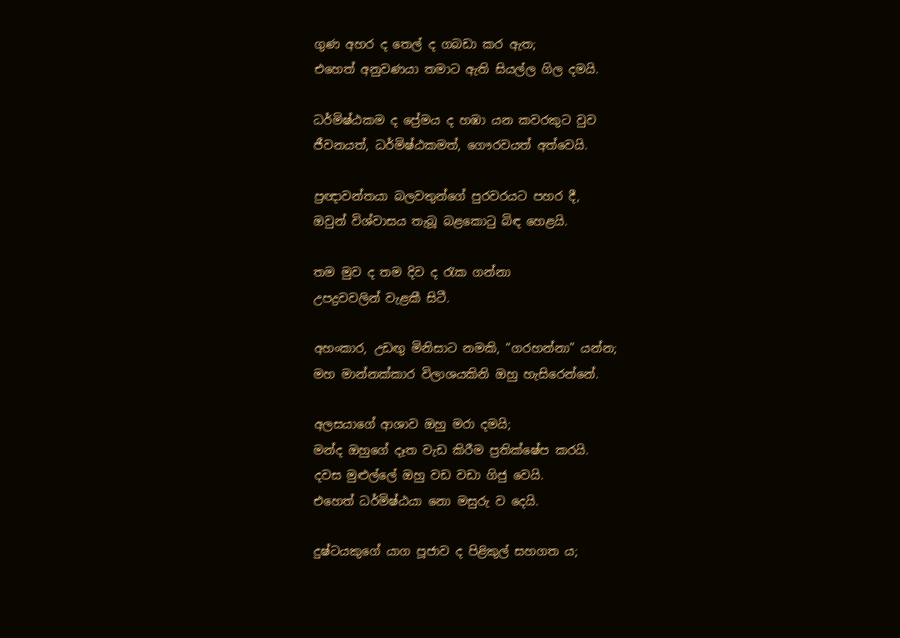ගුණ අහර ද තෙල් ද ගබඩා කර ඇත;
එහෙත් අනුවණයා තමාට ඇති සියල්ල ගිල දමයි.

ධර්මිෂ්ඨකම ද ප්‍රේමය ද හඹා යන කවරකුට වුව
ජීවනයත්, ධර්මිෂ්ඨකමත්, ගෞරවයත් අත්වෙයි.

ප්‍රඥාවන්තයා බලවතුන්ගේ පුරවරයට පහර දී,
ඔවුන් විශ්වාසය තැබූ බළකොටු බිඳ හෙළයි.

තම මුව ද තම දිව ද රැක ගන්නා
උපද්‍රවවලින් වැළකී සිටී.

අහංකාර, උඩඟු මිනිසාට නමකි, “ගරහන්නා” යන්න;
මහ මාන්නක්කාර විලාශයකිනි ඔහු හැසිරෙන්නේ.

අලසයාගේ ආශාව ඔහු මරා දමයි;
මන්ද ඔහුගේ දෑත වැඩ කිරීම ප්‍රතික්ෂේප කරයි.
දවස මුළුල්ලේ ඔහු වඩ වඩා ගිජු වෙයි.
එහෙත් ධර්මිෂ්ඨයා නො මසුරු ව දෙයි.

දුෂ්ටයකුගේ යාග පූජාව ද පිළිකුල් සහගත ය;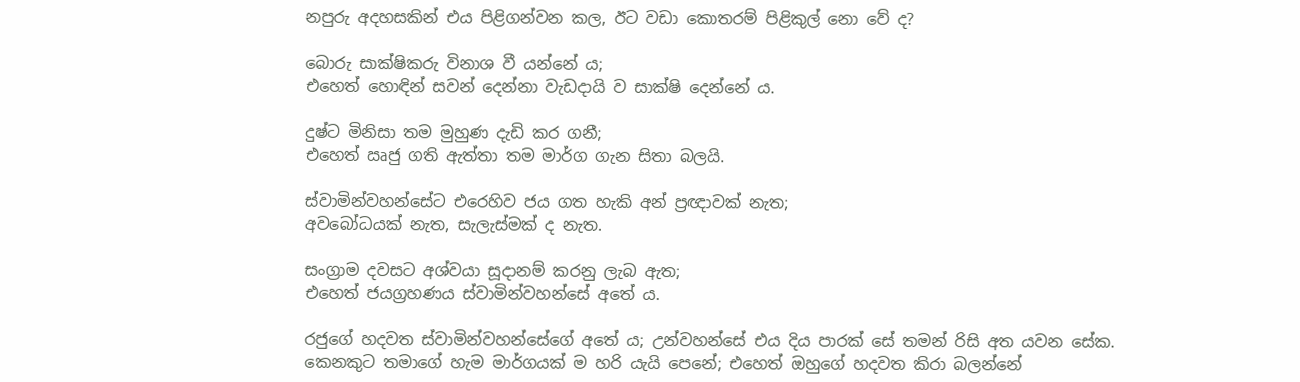නපුරු අදහසකින් එය පිළිගන්වන කල, ඊට වඩා කොතරම් පිළිකුල් නො වේ ද?

බොරු සාක්ෂිකරු විනාශ වී යන්නේ ය;
එහෙත් හොඳින් සවන් දෙන්නා වැඩදායි ව සාක්ෂි දෙන්නේ ය.

දුෂ්ට මිනිසා තම මුහුණ දැඩි කර ගනී;
එහෙත් ඍජු ගති ඇත්තා තම මාර්ග ගැන සිතා බලයි.

ස්වාමින්වහන්සේට එරෙහිව ජය ගත හැකි අන් ප්‍රඥාවක් නැත;
අවබෝධයක් නැත, සැලැස්මක් ද නැත.

සංග්‍රාම දවසට අශ්වයා සූදානම් කරනු ලැබ ඇත;
එහෙත් ජයග්‍රහණය ස්වාමින්වහන්සේ අතේ ය.

රජුගේ හදවත ස්වාමින්වහන්සේගේ අතේ ය; උන්වහන්සේ එය දිය පාරක් සේ තමන් රිසි අත යවන සේක. කෙනකුට තමාගේ හැම මාර්ගයක් ම හරි යැයි පෙනේ; එහෙත් ඔහුගේ හදවත කිරා බලන්නේ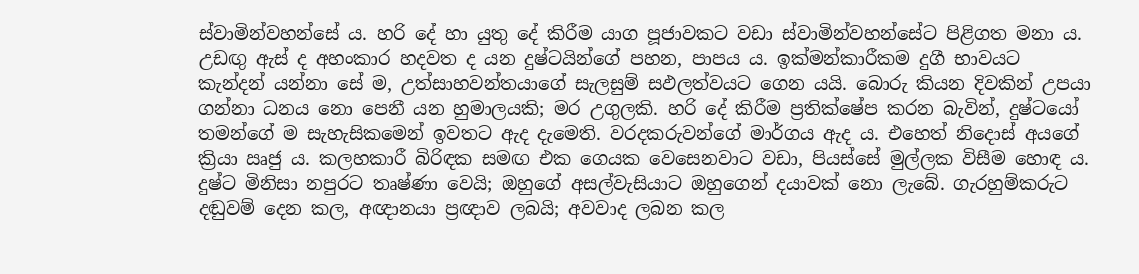ස්වාමින්වහන්සේ ය. හරි දේ හා යුතු දේ කිරීම යාග පූජාවකට වඩා ස්වාමින්වහන්සේට පිළිගත මනා ය. උඩඟු ඇස් ද අහංකාර හදවත ද යන දුෂ්ටයින්ගේ පහන, පාපය ය. ඉක්මන්කාරීකම දුගී භාවයට කැන්දන් යන්නා සේ ම, උත්සාහවන්තයාගේ සැලසුම් සඵලත්වයට ගෙන යයි. බොරු කියන දිවකින් උපයා ගන්නා ධනය නො පෙනී යන හුමාලයකි; මර උගුලකි. හරි දේ කිරීම ප්‍රතික්ෂේප කරන බැවින්, දුෂ්ටයෝ තමන්ගේ ම සැහැසිකමෙන් ඉවතට ඇද දැමෙති. වරදකරුවන්ගේ මාර්ගය ඇද ය. එහෙත් නිදොස් අයගේ ක්‍රියා ඍජු ය. කලහකාරී බිරිඳක සමඟ එක ගෙයක වෙසෙනවාට වඩා, පියස්සේ මුල්ලක විසීම හොඳ ය. දුෂ්ට මිනිසා නපුරට තෘෂ්ණා වෙයි; ඔහුගේ අසල්වැසියාට ඔහුගෙන් දයාවක් නො ලැබේ. ගැරහුම්කරුට දඬුවම් දෙන කල, අඥානයා ප්‍රඥාව ලබයි; අවවාද ලබන කල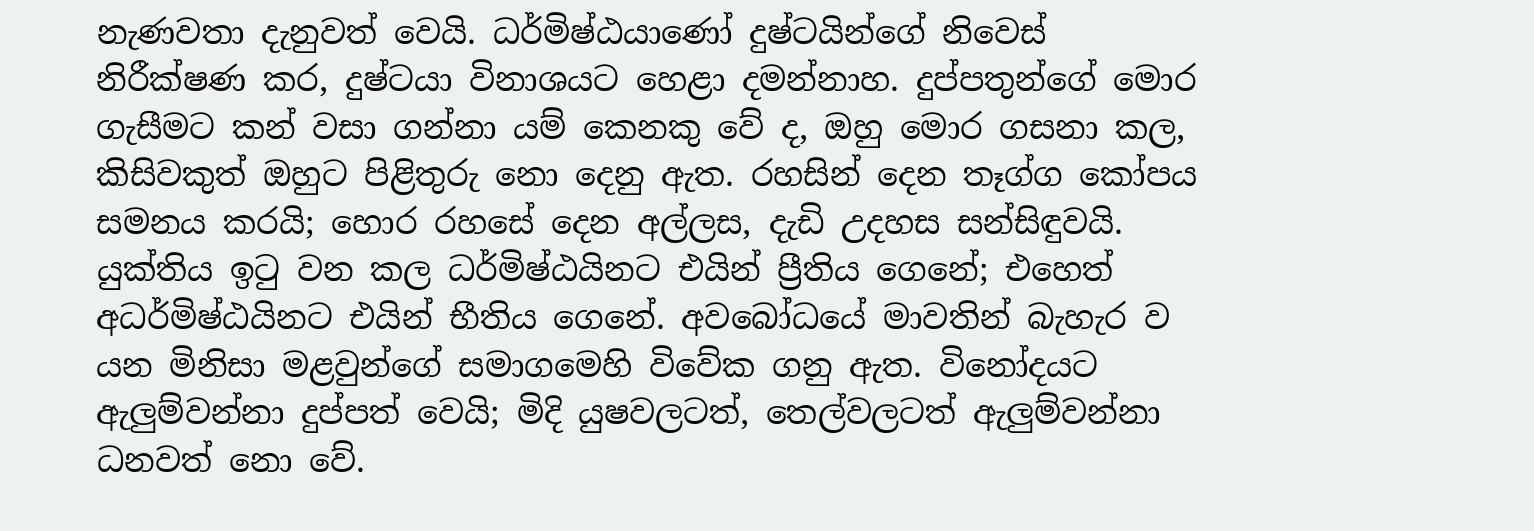නැණවතා දැනුවත් වෙයි. ධර්මිෂ්ඨයාණෝ දුෂ්ටයින්ගේ නිවෙස් නිරීක්ෂණ කර, දුෂ්ටයා විනාශයට හෙළා දමන්නාහ. දුප්පතුන්ගේ මොර ගැසීමට කන් වසා ගන්නා යම් කෙනකු වේ ද, ඔහු මොර ගසනා කල, කිසිවකුත් ඔහුට පිළිතුරු නො දෙනු ඇත. රහසින් දෙන තෑග්ග කෝපය සමනය කරයි; හොර රහසේ දෙන අල්ලස, දැඩි උදහස සන්සිඳුවයි. යුක්තිය ඉටු වන කල ධර්මිෂ්ඨයිනට එයින් ප්‍රීතිය ගෙනේ; එහෙත් අධර්මිෂ්ඨයිනට එයින් භීතිය ගෙනේ. අවබෝධයේ මාවතින් බැහැර ව යන මිනිසා මළවුන්ගේ සමාගමෙහි විවේක ගනු ඇත. විනෝදයට ඇලුම්වන්නා දුප්පත් වෙයි; මිදි යුෂවලටත්, තෙල්වලටත් ඇලුම්වන්නා ධනවත් නො වේ.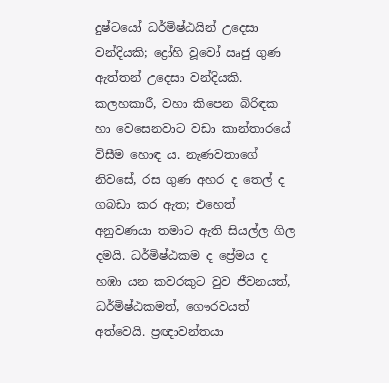දුෂ්ටයෝ ධර්මිෂ්ඨයින් උදෙසා වන්දියකි; ද්‍රෝහි වූවෝ ඍජු ගුණ ඇත්තන් උදෙසා වන්දියකි. කලහකාරී, වහා කිපෙන බිරිඳක හා වෙසෙනවාට වඩා කාන්තාරයේ විසීම හොඳ ය. නැණවතාගේ නිවසේ, රස ගුණ අහර ද තෙල් ද ගබඩා කර ඇත; එහෙත් අනුවණයා තමාට ඇති සියල්ල ගිල දමයි. ධර්මිෂ්ඨකම ද ප්‍රේමය ද හඹා යන කවරකුට වුව ජීවනයත්, ධර්මිෂ්ඨකමත්, ගෞරවයත් අත්වෙයි. ප්‍රඥාවන්තයා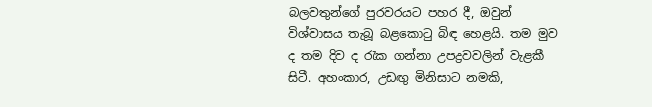බලවතුන්ගේ පුරවරයට පහර දී, ඔවුන් විශ්වාසය තැබූ බළකොටු බිඳ හෙළයි. තම මුව ද තම දිව ද රැක ගන්නා උපද්‍රවවලින් වැළකී සිටී. අහංකාර, උඩඟු මිනිසාට නමකි,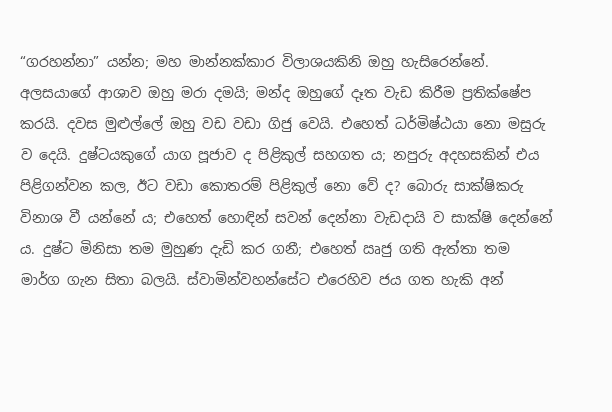“ගරහන්නා” යන්න; මහ මාන්නක්කාර විලාශයකිනි ඔහු හැසිරෙන්නේ. අලසයාගේ ආශාව ඔහු මරා දමයි; මන්ද ඔහුගේ දෑත වැඩ කිරීම ප්‍රතික්ෂේප කරයි. දවස මුළුල්ලේ ඔහු වඩ වඩා ගිජු වෙයි. එහෙත් ධර්මිෂ්ඨයා නො මසුරු ව දෙයි. දුෂ්ටයකුගේ යාග පූජාව ද පිළිකුල් සහගත ය; නපුරු අදහසකින් එය පිළිගන්වන කල, ඊට වඩා කොතරම් පිළිකුල් නො වේ ද? බොරු සාක්ෂිකරු විනාශ වී යන්නේ ය; එහෙත් හොඳින් සවන් දෙන්නා වැඩදායි ව සාක්ෂි දෙන්නේ ය. දුෂ්ට මිනිසා තම මුහුණ දැඩි කර ගනී; එහෙත් ඍජු ගති ඇත්තා තම මාර්ග ගැන සිතා බලයි. ස්වාමින්වහන්සේට එරෙහිව ජය ගත හැකි අන්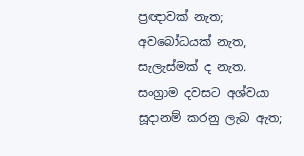ප්‍රඥාවක් නැත; අවබෝධයක් නැත, සැලැස්මක් ද නැත. සංග්‍රාම දවසට අශ්වයා සූදානම් කරනු ලැබ ඇත;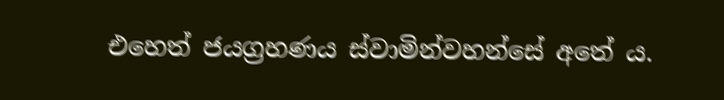එහෙත් ජයග්‍රහණය ස්වාමින්වහන්සේ අතේ ය.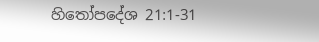හිතෝපදේශ 21:1-31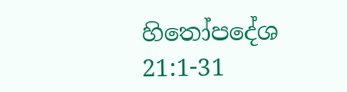හිතෝපදේශ 21:1-31